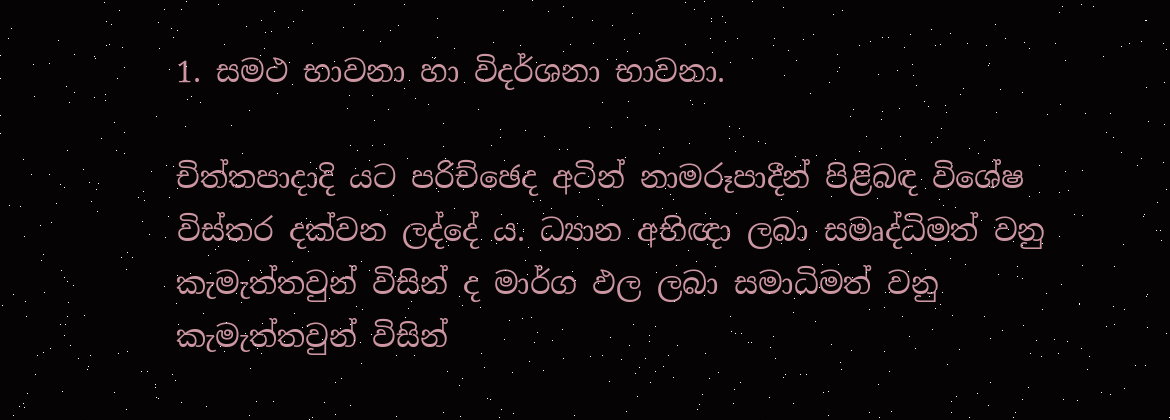1. සමථ භාවනා හා විදර්ශනා භාවනා.

චිත්තපාදාදි යට පරිච්ඡෙද අටින් නාමරූපාදීන් පිළිබඳ විශේෂ විස්තර දක්වන ලද්දේ ය. ධ්‍යාන අභිඥා ලබා සමෘද්ධිමත් වනු කැමැත්තවුන් විසින් ද මාර්ග ඵල ලබා සමාධිමත් වනු කැමැත්තවුන් විසින්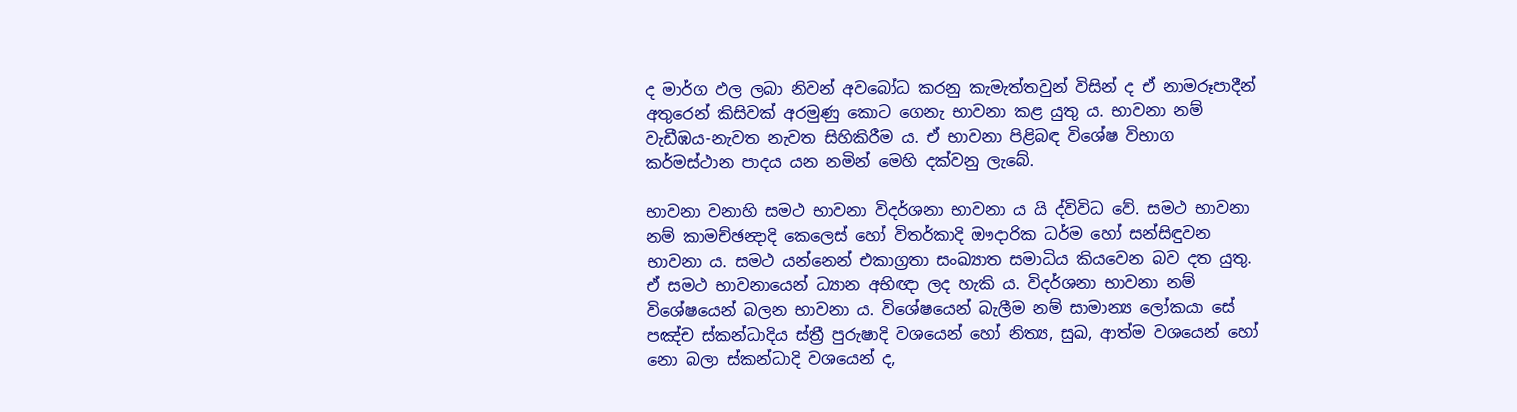ද මාර්ග ඵල ලබා නිවන් අවබෝධ කරනු කැමැත්තවුන් විසින් ද ඒ නාමරූපාදීන් අතුරෙන් කිසිවක් අරමුණු කොට ගෙනැ භාවනා කළ යුතු ය. භාවනා නම් වැඩීඹය-නැවත නැවත සිහිකිරීම ය. ඒ භාවනා පිළිබඳ විශේෂ විභාග කර්මස්ථාන පාදය යන නමින් මෙහි දක්වනු ලැබේ.

භාවනා වනාහි සමථ භාවනා විදර්ශනා භාවනා ය යි ද්විවිධ වේ. සමථ භාවනා නම් කාමච්ඡන්‍දාදි කෙලෙස් හෝ විතර්කාදි ඖදාරික ධර්ම හෝ සන්සිඳුවන භාවනා ය. සමථ යන්නෙන් එකාග්‍රතා සංඛ්‍යාත සමාධිය කියවෙන බව දත යුතු. ඒ සමථ භාවනායෙන් ධ්‍යාන අභිඥා ලද හැකි ය. විදර්ශනා භාවනා නම් විශේෂයෙන් බලන භාවනා ය. විශේෂයෙන් බැලීම නම් සාමාන්‍ය ලෝකයා සේ පඤ්ච ස්කන්ධාදිය ස්ත්‍රී පුරුෂාදි වශයෙන් හෝ නිත්‍ය, සුඛ, ආත්ම වශයෙන් හෝ නො බලා ස්කන්ධාදි වශයෙන් ද,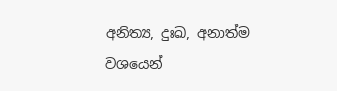අනිත්‍ය, දුඃඛ, අනාත්ම වශයෙන්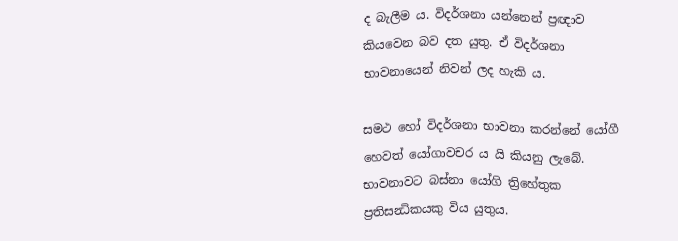ද බැලීම ය. විදර්ශනා යන්නෙන් ප්‍රඥාව කියවෙන බව දත යුතු. ඒ විදර්ශනා භාවනායෙන් නිවන් ලද හැකි ය.

සමථ හෝ විදර්ශනා භාවනා කරන්නේ යෝගී හෙවත් යෝගාවචර ය යි කියනු ලැබේ. භාවනාවට බස්නා යෝගි ත්‍රිහේතුක ප්‍රතිසන්‍ධිකයකු විය යුතුය.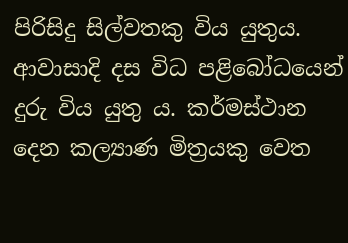පිරිසිදු සිල්වතකු විය යුතුය. ආවාසාදි දස විධ පළිබෝධයෙන් දුරු විය යුතු ය. කර්මස්ථාන දෙන කල්‍යාණ මිත්‍රයකු වෙත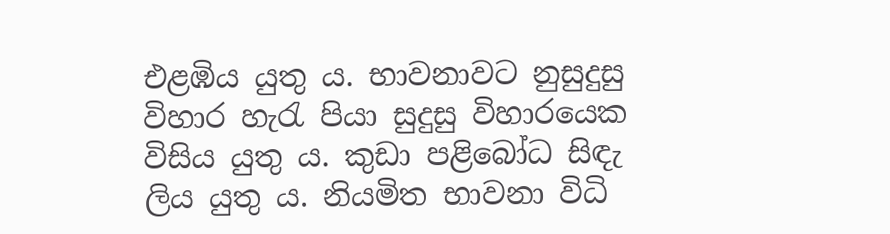එළඹිය යුතු ය. භාවනාවට නුසුදුසු විහාර හැරැ පියා සුදුසු විහාරයෙක විසිය යුතු ය. කුඩා පළිබෝධ සිඳැ ලිය යුතු ය. නියමිත භාවනා විධි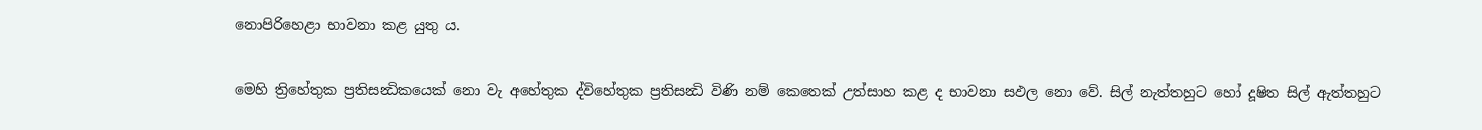නොපිරිහෙළා භාවනා කළ යුතු ය.

මෙහි ත්‍රිහේතුක ප්‍රතිසන්‍ධිකයෙක් නො වැ අහේතුක ද්විහේතුක ප්‍රතිසන්‍ධි විණි නම් කෙතෙක් උත්සාහ කළ ද භාවනා සඵල නො වේ. සිල් නැත්තහුට හෝ දූෂිත සිල් ඇත්තහුට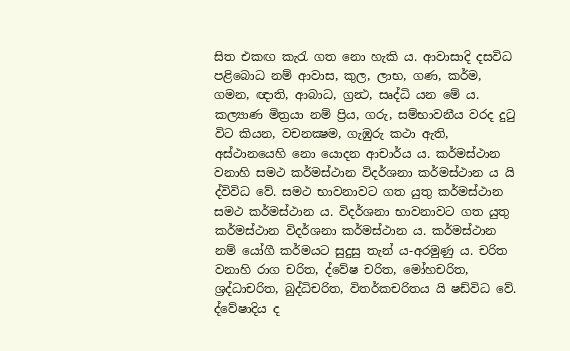සිත එකඟ කැරැ ගත නො හැකි ය. ආවාසාදි දසවිධ පළිබොධ නම් ආවාස, කුල, ලාභ, ගණ, කර්ම, ගමන, ඥාති, ආබාධ, ග්‍රන්‍ථ, සෘද්ධි යන මේ ය. කල්‍යාණ මිත්‍රයා නම් ප්‍රිය, ගරු, සම්භාවනීය වරද දුටු විට කියන, වචනක්‍ෂම, ගැඹුරු කථා ඇති, අස්ථානයෙහි නො යොදන ආචාර්ය ය. කර්මස්ථාන වනාහි සමථ කර්මස්ථාන විදර්ශනා කර්මස්ථාන ය යි ද්විවිධ වේ. සමථ භාවනාවට ගත යුතු කර්මස්ථාන සමථ කර්මස්ථාන ය. විදර්ශනා භාවනාවට ගත යුතු කර්මස්ථාන විදර්ශනා කර්මස්ථාන ය. කර්මස්ථාන නම් යෝගී කර්මයට සුදුසු තැන් ය-අරමුණු ය. චරිත වනාහි රාග චරිත, ද්වේෂ චරිත, මෝහචරිත, ශ්‍රද්ධාචරිත, බුද්ධිචරිත, විතර්කචරිතය යි ෂඩ්විධ වේ. ද්වේෂාදිය ද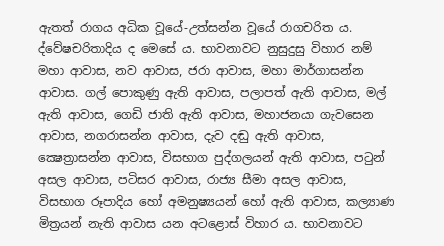ඇතත් රාගය අධික වූයේ-උත්සන්න වූයේ රාගචරිත ය. ද්වේෂචරිතාදිය ද මෙසේ ය. භාවනාවට නුසුදුසු විහාර නම් මහා ආවාස, නව ආවාස, ජරා ආවාස, මහා මාර්ගාසන්න ආවාස. ගල් පොකුණු ඇති ආවාස, පලාපත් ඇති ආවාස, මල් ඇති ආවාස, ගෙඩි ජාති ඇති ආවාස, මහාජනයා ගැවසෙන ආවාස, නගරාසන්න ආවාස, දැව දඬු ඇති ආවාස, ක්‍ෂෙත්‍රාසන්න ආවාස, විසභාග පුද්ගලයන් ඇති ආවාස, පටුන් අසල ආවාස, පටිසර ආවාස, රාජ්‍ය සීමා අසල ආවාස, විසභාග රූපාදිය හෝ අමනුෂ්‍යයන් හෝ ඇති ආවාස, කල්‍යාණ මිත්‍රයන් නැති ආවාස යන අටළොස් විහාර ය. භාවනාවට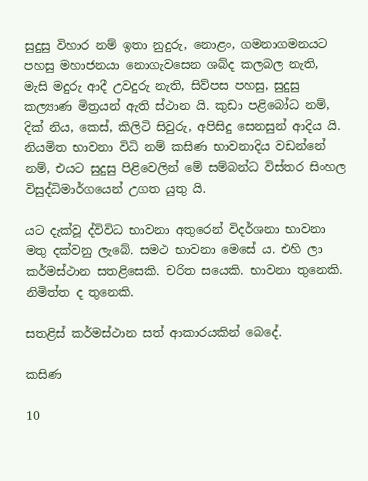සුදුසු විහාර නම් ඉතා නුදුරු, නොළං, ගමනාගමනයට පහසු මහාජනයා නොගැවසෙන ශබ්ද කලබල නැති, මැසි මදුරු ආදී උවදුරු නැති, සිව්පස පහසු, සුදුසු කල්‍යාණ මිත්‍රයන් ඇති ස්ථාන යි. කුඩා පළිබෝධ නම්, දික් නිය, කෙස්, කිලිටි සිවුරු, අපිසිදු සෙනසුන් ආදිය යි. නියමිත භාවනා විධි නම් කසිණ භාවනාදිය වඩන්නේ නම්, එයට සුදුසු පිළිවෙලින් මේ සම්බන්ධ විස්තර සිංහල විසුද්ධිමාර්ගයෙන් උගත යුතු යි.

යට දැක්වූ ද්විවිධ භාවනා අතුරෙන් විදර්ශනා භාවනා මතු දක්වනු ලැබේ. සමථ භාවනා මෙසේ ය. එහි ලා කර්මස්ථාන සතළිසෙකි. චරිත සයෙකි. භාවනා තුනෙකි. නිමිත්ත ද තුනෙකි.

සතළිස් කර්මස්ථාන සත් ආකාරයකින් බෙදේ.

කසිණ

10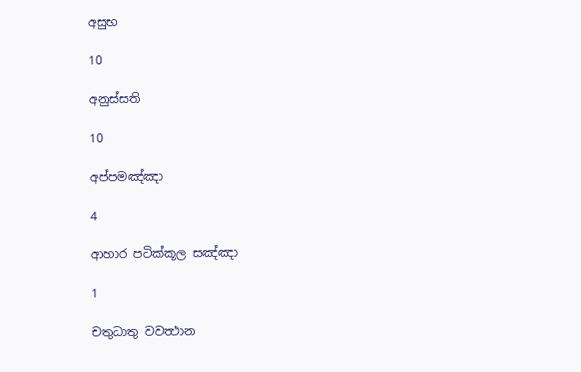අසුභ

10

අනුස්සති

10

අප්පමඤ්ඤා

4

ආහාර පටික්කූල සඤ්ඤා

1

චතුධාතු වවත්‍ථාන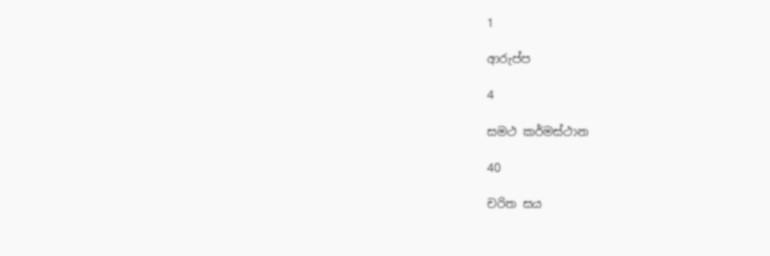1

ආරුප්ප

4

සමථ කර්මස්ථාන

40

චරිත සය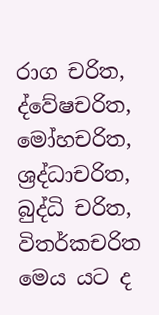රාග චරිත, ද්වේෂචරිත, මෝහචරිත, ශ්‍රද්ධාචරිත, බුද්ධි චරිත, විතර්කචරිත මෙය යට ද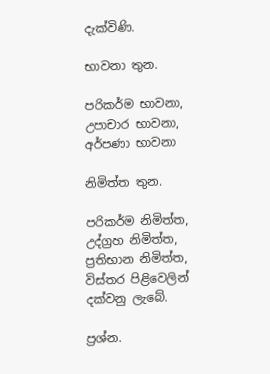දැක්විණි.

භාවනා තුන.

පරිකර්ම භාවනා, උපාචාර භාවනා, අර්පණා භාවනා

නිමිත්ත තුන.

පරිකර්ම නිමිත්ත, උද්ග්‍රහ නිමිත්ත, ප්‍රතිභාන නිමිත්ත, විස්තර පිළිවෙලින් දක්වනු ලැබේ.

ප්‍රශ්න.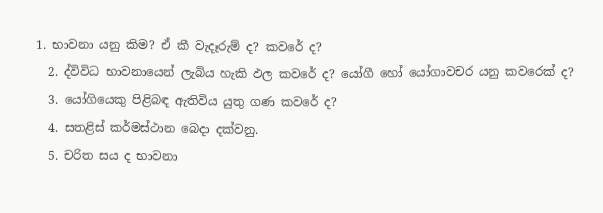1. භාවනා යනු කිම? ඒ කී වැදෑරුම් ද? කවරේ ද?
  2. ද්විවිධ භාවනායෙන් ලැබිය හැකි ඵල කවරේ ද? යෝගී හෝ යෝගාවචර යනු කවරෙක් ද?
  3. යෝගියෙකු පිළිබඳ ඇතිවිය යුතු ගණ කවරේ ද?
  4. සතළිස් කර්මස්ථාන බෙදා දක්වනු.
  5. චරිත සය ද භාවනා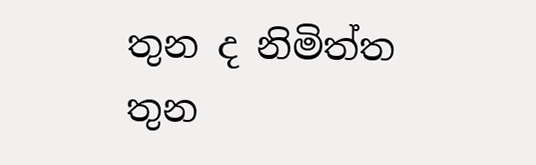තුන ද නිමිත්ත තුන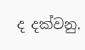ද දක්වනු.